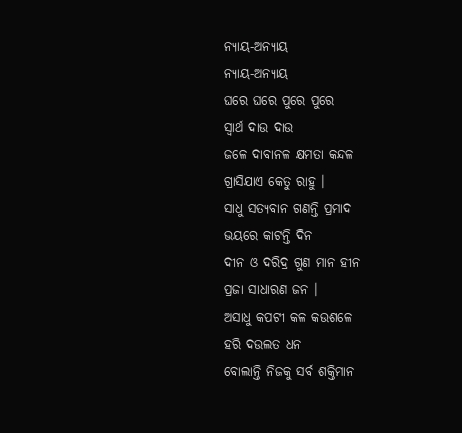ନ୍ୟାୟ-ଅନ୍ୟାୟ
ନ୍ୟାୟ-ଅନ୍ୟାୟ
ଘରେ ଘରେ ପୁରେ ପୁରେ
ସ୍ୱାର୍ଥ ଦାଉ ଦାଉ
ଜଳେ ଦାବାନଳ କ୍ଷମତା କନ୍ଦଳ
ଗ୍ରାସିଯାଏ କେତୁ ରାହୁ ।
ସାଧୁ ସତ୍ୟବାନ ଗଣନ୍ତି ପ୍ରମାଦ
ଭୟରେ କାଟନ୍ତି ଦିନ
ଦୀନ ଓ ଦରିଦ୍ର ଗୁଣ ମାନ ହୀନ
ପ୍ରଜା ସାଧାରଣ ଜନ ।
ଅସାଧୁ କପଟୀ କଳ କଉଶଳେ
ହରି ଦଉଲତ ଧନ
ବୋଲାନ୍ତି ନିଜକୁ ସର୍ବ ଶକ୍ତିମାନ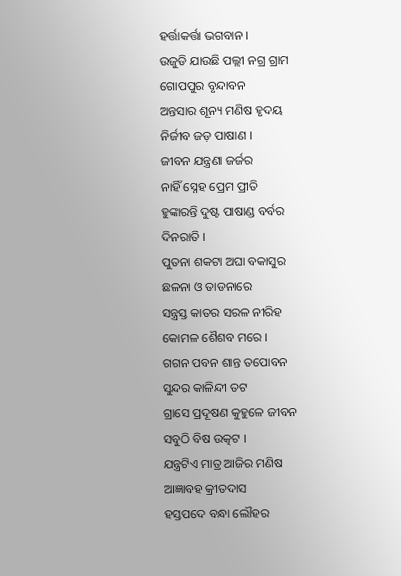ହର୍ତ୍ତାକର୍ତ୍ତା ଭଗବାନ ।
ଉଜୁଡି ଯାଉଛି ପଲ୍ଲୀ ନଗ୍ର ଗ୍ରାମ
ଗୋପପୁର ବୃନ୍ଦାବନ
ଅନ୍ତସାର ଶୂନ୍ୟ ମଣିଷ ହୃଦୟ
ନିର୍ଜୀବ ଜଡ଼ ପାଷାଣ ।
ଜୀବନ ଯନ୍ତ୍ରଣା ଜର୍ଜର
ନାହିଁ ସ୍ନେହ ପ୍ରେମ ପ୍ରୀତି
ହୁଙ୍କାରନ୍ତି ଦୁଷ୍ଟ ପାଷାଣ୍ଡ ବର୍ବର
ଦିନରାତି ।
ପୁତନା ଶକଟା ଅଘା ବକାସୁର
ଛଳନା ଓ ତାଡନାରେ
ସନ୍ତ୍ରସ୍ତ କାତର ସରଳ ନୀରିହ
କୋମଳ ଶୈଶବ ମରେ ।
ଗଗନ ପବନ ଶାନ୍ତ ତପୋବନ
ସୁନ୍ଦର କାଳିନ୍ଦୀ ତଟ
ଗ୍ରାସେ ପ୍ରଦୂଷଣ କୁହୁଳେ ଜୀବନ
ସବୁଠି ବିଷ ଉତ୍କଟ ।
ଯନ୍ତ୍ରଟିଏ ମାତ୍ର ଆଜିର ମଣିଷ
ଆଜ୍ଞାବହ କ୍ରୀତଦାସ
ହସ୍ତପଦେ ବନ୍ଧା ଲୌହର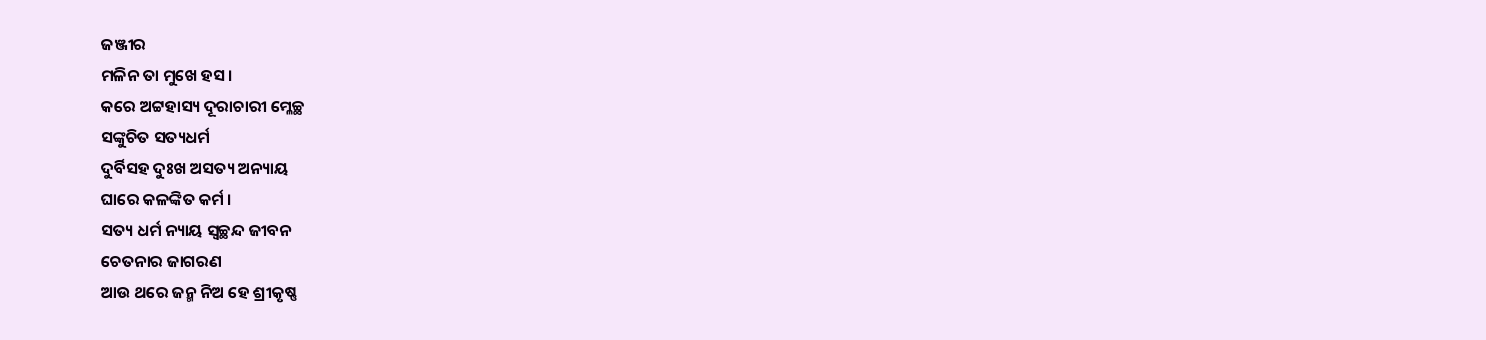ଜଞ୍ଜୀର
ମଳିନ ତା ମୁଖେ ହସ ।
କରେ ଅଟ୍ଟହାସ୍ୟ ଦୂରାଚାରୀ ମ୍ଳେଚ୍ଛ
ସଙ୍କୁଚିତ ସତ୍ୟଧର୍ମ
ଦୁର୍ବିସହ ଦୁଃଖ ଅସତ୍ୟ ଅନ୍ୟାୟ
ଘାରେ କଳଙ୍କିତ କର୍ମ ।
ସତ୍ୟ ଧର୍ମ ନ୍ୟାୟ ସ୍ୱଚ୍ଛନ୍ଦ ଜୀବନ
ଚେତନାର ଜାଗରଣ
ଆଉ ଥରେ ଜନ୍ମ ନିଅ ହେ ଶ୍ରୀକୃଷ୍ଣ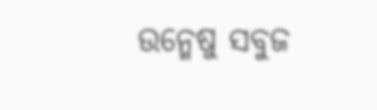ଉନ୍ମେଷୁ ସବୁଜ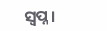ସ୍ୱପ୍ନ ।